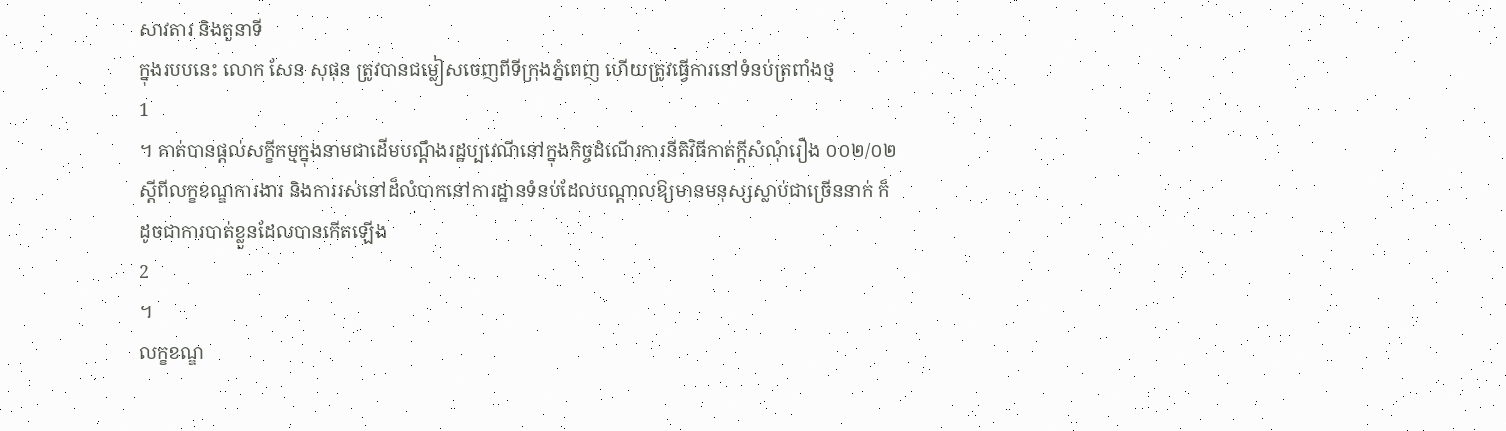សាវតារ និងតួនាទី
ក្នុងរបបនេះ លោក សែន សុផុន ត្រូវបានជម្លៀសចេញពីទីក្រុងភ្នំពេញ ហើយត្រូវធ្វើការនៅទំនប់ត្រពាំងថ្ម
1
។ គាត់បានផ្តល់សក្ខីកម្មក្នុងនាមជាដើមបណ្តឹងរដ្ឋប្បវេណីនៅក្នុងកិច្ចដំណើរការនីតិវិធីកាត់ក្តីសំណុំរឿង ០០២/០២ ស្តីពីលក្ខខណ្ឌការងារ និងការរស់នៅដ៏លំបាកនៅការដ្ឋានទំនប់ដែលបណ្តាលឱ្យមានមនុស្សស្លាប់ជាច្រើននាក់ ក៏ដូចជាការបាត់ខ្លួនដែលបានកើតឡើង
2
។
លក្ខខណ្ឌ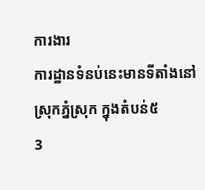ការងារ
ការដ្ឋានទំនប់នេះមានទីតាំងនៅស្រុកភ្នំស្រុក ក្នុងតំបន់៥
3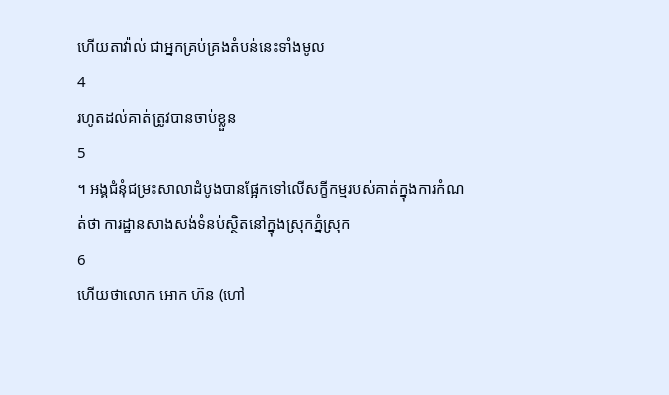ហើយតាវ៉ាល់ ជាអ្នកគ្រប់គ្រងតំបន់នេះទាំងមូល
4
រហូតដល់គាត់ត្រូវបានចាប់ខ្លួន
5
។ អង្គជំនុំជម្រះសាលាដំបូងបានផ្អែកទៅលើសក្ខីកម្មរបស់គាត់ក្នុងការកំណត់ថា ការដ្ឋានសាងសង់ទំនប់ស្ថិតនៅក្នុងស្រុកភ្នំស្រុក
6
ហើយថាលោក អោក ហ៊ន (ហៅ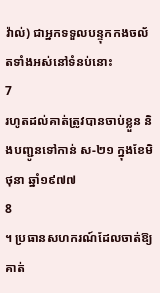វ៉ាល់) ជាអ្នកទទួលបន្ទុកកងចល័តទាំងអស់នៅទំនប់នោះ
7
រហូតដល់គាត់ត្រូវបានចាប់ខ្លួន និងបញ្ជូនទៅកាន់ ស-២១ ក្នុងខែមិថុនា ឆ្នាំ១៩៧៧
8
។ ប្រធានសហករណ៍ដែលចាត់ឱ្យគាត់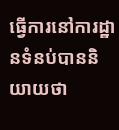ធ្វើការនៅការដ្ឋានទំនប់បាននិយាយថា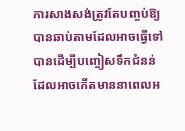ការសាងសង់ត្រូវតែបញ្ចប់ឱ្យបានឆាប់តាមដែលអាចធ្វើទៅបានដើម្បីបញ្ចៀសទឹកជំនន់ដែលអាចកើតមាននាពេលអ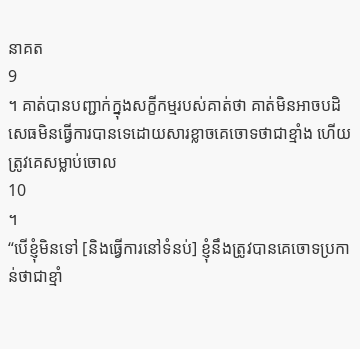នាគត
9
។ គាត់បានបញ្ជាក់ក្នុងសក្ខីកម្មរបស់គាត់ថា គាត់មិនអាចបដិសេធមិនធ្វើការបានទេដោយសារខ្លាចគេចោទថាជាខ្មាំង ហើយត្រូវគេសម្លាប់ចោល
10
។
“បើខ្ញុំមិនទៅ [និងធ្វើការនៅទំនប់] ខ្ញុំនឹងត្រូវបានគេចោទប្រកាន់ថាជាខ្មាំ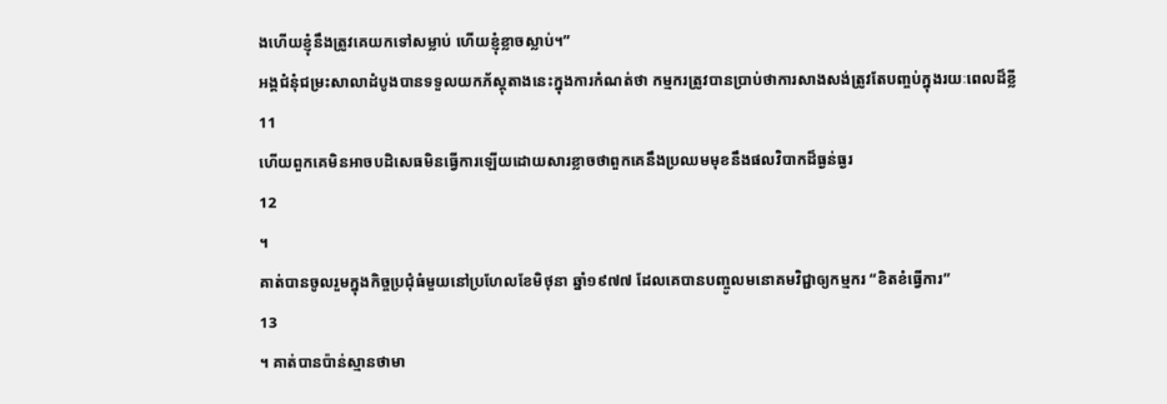ងហើយខ្ញុំនឹងត្រូវគេយកទៅសម្លាប់ ហើយខ្ញុំខ្លាចស្លាប់។”
អង្គជំនុំជម្រះសាលាដំបូងបានទទួលយកភ័ស្តុតាងនេះក្នុងការកំណត់ថា កម្មករត្រូវបានប្រាប់ថាការសាងសង់ត្រូវតែបញ្ចប់ក្នុងរយៈពេលដ៏ខ្លី
11
ហើយពួកគេមិនអាចបដិសេធមិនធ្វើការឡើយដោយសារខ្លាចថាពួកគេនឹងប្រឈមមុខនឹងផលវិបាកដ៏ធ្ងន់ធ្ងរ
12
។
គាត់បានចូលរួមក្នុងកិច្ចប្រជុំធំមួយនៅប្រហែលខែមិថុនា ឆ្នាំ១៩៧៧ ដែលគេបានបញ្ចូលមនោគមវិជ្ជាឲ្យកម្មករ “ខិតខំធ្វើការ”
13
។ គាត់បានប៉ាន់ស្មានថាមា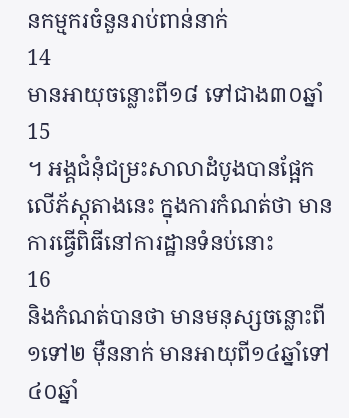នកម្មករចំនួនរាប់ពាន់នាក់
14
មានអាយុចន្លោះពី១៨ ទៅជាង៣០ឆ្នាំ
15
។ អង្គជំនុំជម្រះសាលាដំបូងបានផ្អែកលើភ័ស្តុតាងនេះ ក្នុងការកំណត់ថា មានការធ្វើពិធីនៅការដ្ឋានទំនប់នោះ
16
និងកំណត់បានថា មានមនុស្សចន្លោះពី១ទៅ២ ម៉ឺននាក់ មានអាយុពី១៤ឆ្នាំទៅ៤០ឆ្នាំ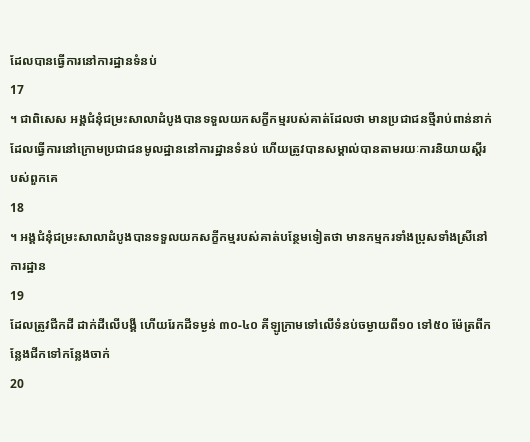ដែលបានធ្វើការនៅការដ្ឋានទំនប់
17
។ ជាពិសេស អង្គជំនុំជម្រះសាលាដំបូងបានទទួលយកសក្ខីកម្មរបស់គាត់ដែលថា មានប្រជាជនថ្មីរាប់ពាន់នាក់ដែលធ្វើការនៅក្រោមប្រជាជនមូលដ្ឋាននៅការដ្ឋានទំនប់ ហើយត្រូវបានសម្គាល់បានតាមរយៈការនិយាយស្តីរបស់ពួកគេ
18
។ អង្គជំនុំជម្រះសាលាដំបូងបានទទួលយកសក្ខីកម្មរបស់គាត់បន្ថែមទៀតថា មានកម្មករទាំងប្រុសទាំងស្រីនៅការដ្ឋាន
19
ដែលត្រូវជីកដី ដាក់ដីលើបង្គី ហើយរែកដីទម្ងន់ ៣០-៤០ គីឡូក្រាមទៅលើទំនប់ចម្ងាយពី១០ ទៅ៥០ ម៉ែត្រពីកន្លែងជីកទៅកន្លែងចាក់
20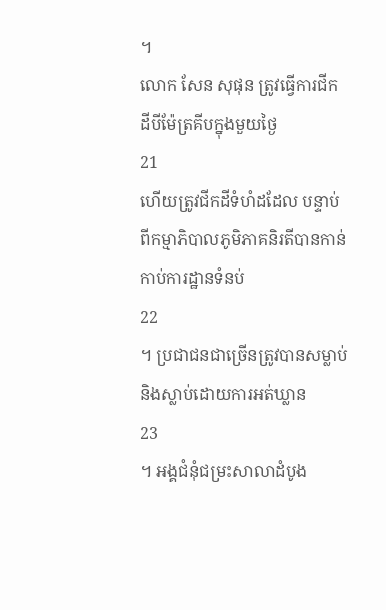។
លោក សែន សុផុន ត្រូវធ្វើការជីកដីបីម៉ែត្រគីបក្នុងមួយថ្ងៃ
21
ហើយត្រូវជីកដីទំហំដដែល បន្ទាប់ពីកម្មាភិបាលភូមិភាគនិរតីបានកាន់កាប់ការដ្ឋានទំនប់
22
។ ប្រជាជនជាច្រើនត្រូវបានសម្លាប់ និងស្លាប់ដោយការអត់ឃ្លាន
23
។ អង្គជំនុំជម្រះសាលាដំបូង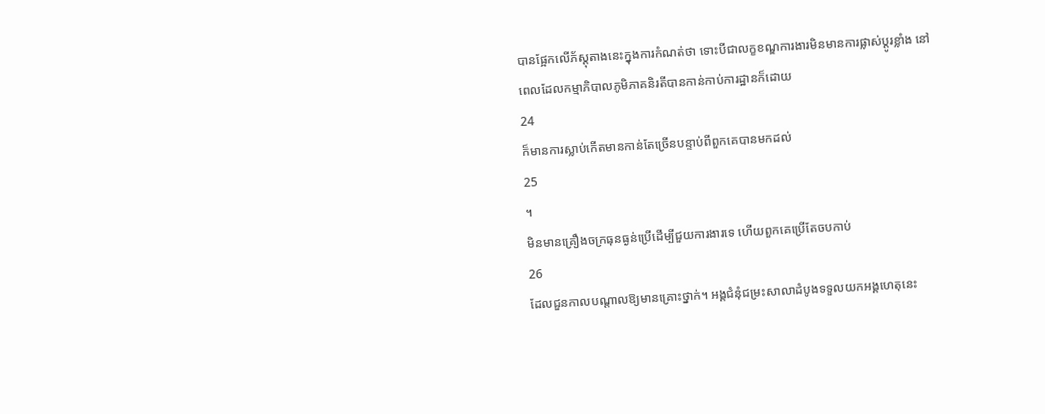បានផ្អែកលើភ័ស្តុតាងនេះក្នុងការកំណត់ថា ទោះបីជាលក្ខខណ្ឌការងារមិនមានការផ្លាស់ប្តូរខ្លាំង នៅពេលដែលកម្មាភិបាលភូមិភាគនិរតីបានកាន់កាប់ការដ្ឋានក៏ដោយ
24
ក៏មានការស្លាប់កើតមានកាន់តែច្រើនបន្ទាប់ពីពួកគេបានមកដល់
25
។
មិនមានគ្រឿងចក្រធុនធ្ងន់ប្រើដើម្បីជួយការងារទេ ហើយពួកគេប្រើតែចបកាប់
26
ដែលជួនកាលបណ្តាលឱ្យមានគ្រោះថ្នាក់។ អង្គជំនុំជម្រះសាលាដំបូងទទួលយកអង្គហេតុនេះ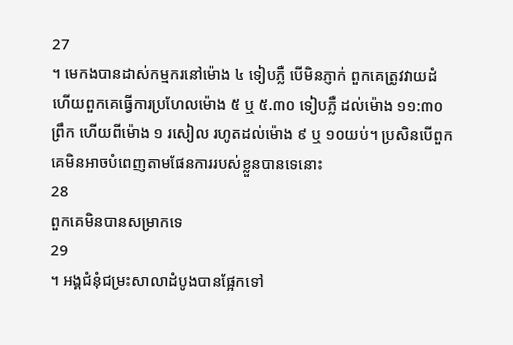27
។ មេកងបានដាស់កម្មករនៅម៉ោង ៤ ទៀបភ្លឺ បើមិនភ្ញាក់ ពួកគេត្រូវវាយដំ ហើយពួកគេធ្វើការប្រហែលម៉ោង ៥ ឬ ៥.៣០ ទៀបភ្លឺ ដល់ម៉ោង ១១:៣០ ព្រឹក ហើយពីម៉ោង ១ រសៀល រហូតដល់ម៉ោង ៩ ឬ ១០យប់។ ប្រសិនបើពួកគេមិនអាចបំពេញតាមផែនការរបស់ខ្លួនបានទេនោះ
28
ពួកគេមិនបានសម្រាកទេ
29
។ អង្គជំនុំជម្រះសាលាដំបូងបានផ្អែកទៅ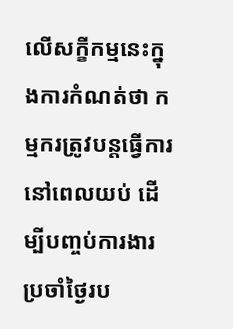លើសក្ខីកម្មនេះក្នុងការកំណត់ថា កម្មករត្រូវបន្តធ្វើការនៅពេលយប់ ដើម្បីបញ្ចប់ការងារប្រចាំថ្ងៃរប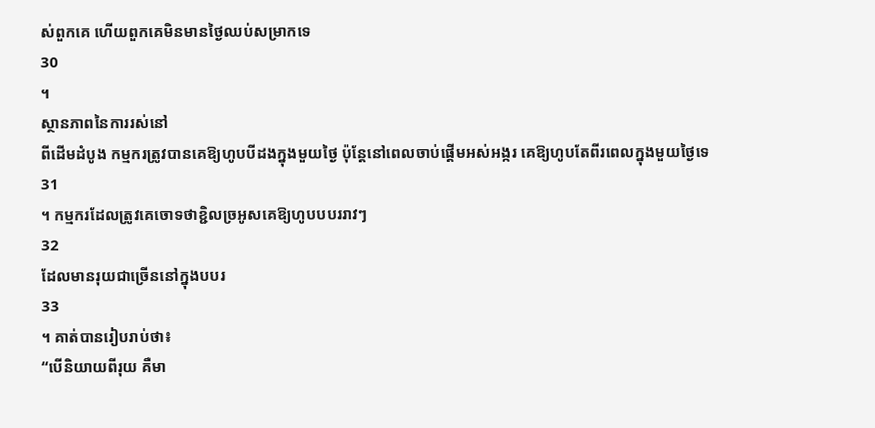ស់ពួកគេ ហើយពួកគេមិនមានថ្ងៃឈប់សម្រាកទេ
30
។
ស្ថានភាពនៃការរស់នៅ
ពីដើមដំបូង កម្មករត្រូវបានគេឱ្យហូបបីដងក្នុងមួយថ្ងៃ ប៉ុន្តែនៅពេលចាប់ផ្តើមអស់អង្ករ គេឱ្យហូបតែពីរពេលក្នុងមួយថ្ងៃទេ
31
។ កម្មករដែលត្រូវគេចោទថាខ្ជិលច្រអូសគេឱ្យហូបបបររាវៗ
32
ដែលមានរុយជាច្រើននៅក្នុងបបរ
33
។ គាត់បានរៀបរាប់ថា៖
“បើនិយាយពីរុយ គឺមា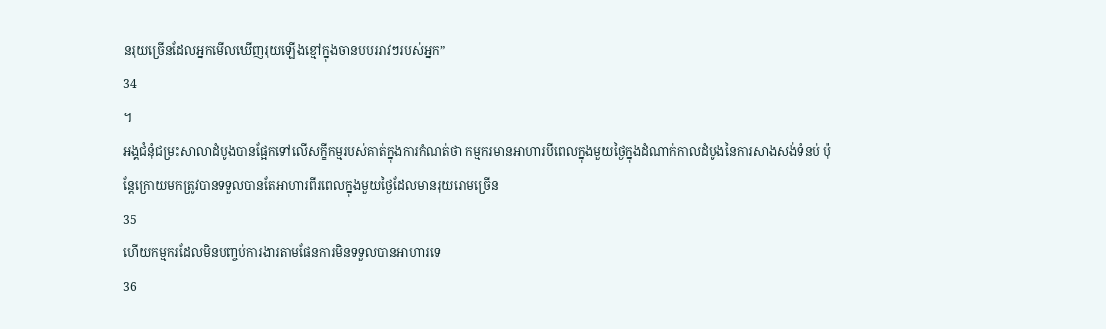នរុយច្រើនដែលអ្នកមើលឃើញរុយឡើងខ្មៅក្នុងចានបបររាវៗរបស់អ្នក”
34
។
អង្គជំនុំជម្រះសាលាដំបូងបានផ្អែកទៅលើសក្ខីកម្មរបស់គាត់ក្នុងការកំណត់ថា កម្មករមានអាហារបីពេលក្នុងមួយថ្ងៃក្នុងដំណាក់កាលដំបូងនៃការសាងសង់ទំនប់ ប៉ុន្តែក្រោយមកត្រូវបានទទួលបានតែអាហារពីរពេលក្នុងមួយថ្ងៃដែលមានរុយរោមច្រើន
35
ហើយកម្មករដែលមិនបញ្ចប់ការងារតាមផែនការមិនទទួលបានអាហារទេ
36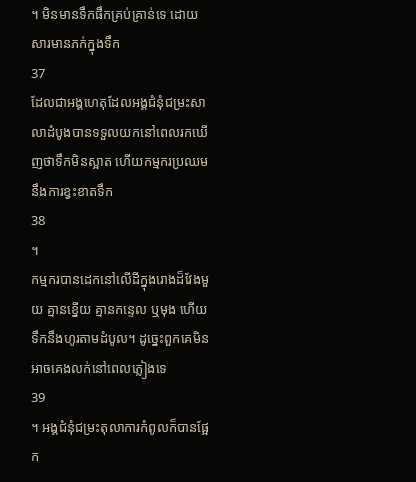។ មិនមានទឹកផឹកគ្រប់គ្រាន់ទេ ដោយសារមានភក់ក្នុងទឹក
37
ដែលជាអង្គហេតុដែលអង្គជំនុំជម្រះសាលាដំបូងបានទទួលយកនៅពេលរកឃើញថាទឹកមិនស្អាត ហើយកម្មករប្រឈមនឹងការខ្វះខាតទឹក
38
។
កម្មករបានដេកនៅលើដីក្នុងរោងដ៏វែងមួយ គ្មានខ្នើយ គ្មានកន្ទេល ឬមុង ហើយទឹកនឹងហូរតាមដំបូល។ ដូច្នេះពួកគេមិនអាចគេងលក់នៅពេលភ្លៀងទេ
39
។ អង្គជំនុំជម្រះតុលាការកំពូលក៏បានផ្អែក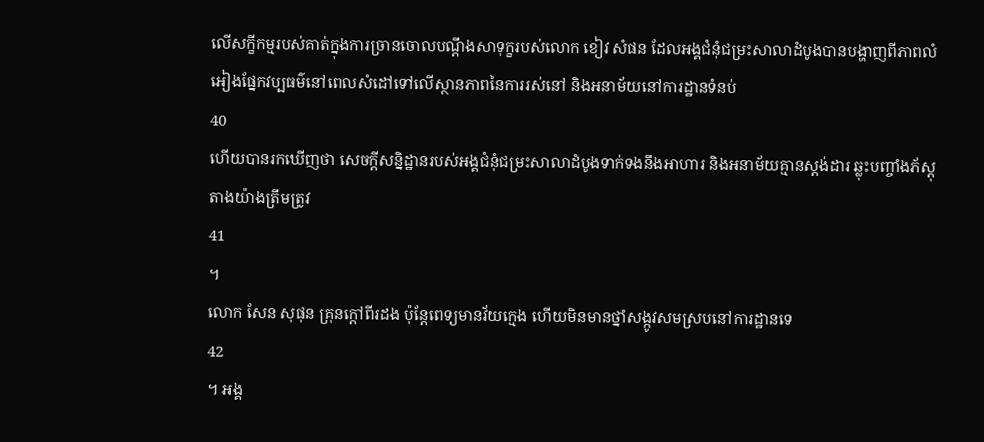លើសក្ខីកម្មរបស់គាត់ក្នុងការច្រានចោលបណ្តឹងសាទុក្ខរបស់លោក ខៀវ សំផន ដែលអង្គជំនុំជម្រះសាលាដំបូងបានបង្ហាញពីភាពលំអៀងផ្នែកវប្បធម៌នៅពេលសំដៅទៅលើស្ថានភាពនៃការរស់នៅ និងអនាម័យនៅការដ្ឋានទំនប់
40
ហើយបានរកឃើញថា សេចក្តីសន្និដ្ឋានរបស់អង្គជំនុំជម្រះសាលាដំបូងទាក់ទងនឹងអាហារ និងអនាម័យគ្មានស្តង់ដារ ឆ្លុះបញ្ចាំងភ័ស្តុតាងយ៉ាងត្រឹមត្រូវ
41
។
លោក សែន សុផុន គ្រុនក្តៅពីរដង ប៉ុន្តែពេទ្យមានវ័យក្មេង ហើយមិនមានថ្នាំសង្កូវសមស្របនៅការដ្ឋានទេ
42
។ អង្គ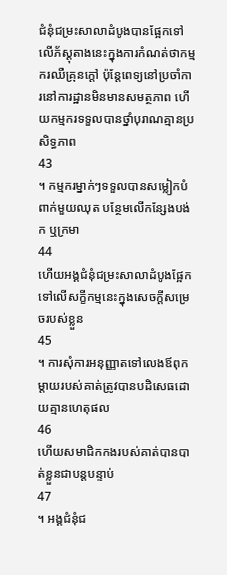ជំនុំជម្រះសាលាដំបូងបានផ្អែកទៅលើភ័ស្តុតាងនេះក្នុងការកំណត់ថាកម្មករឈឺគ្រុនក្តៅ ប៉ុន្តែពេទ្យនៅប្រចាំការនៅការដ្ឋានមិនមានសមត្ថភាព ហើយកម្មករទទួលបានថ្នាំបុរាណគ្មានប្រសិទ្ធភាព
43
។ កម្មករម្នាក់ៗទទួលបានសម្លៀកបំពាក់មួយឈុត បន្ថែមលើកន្សែងបង់ក ឬក្រមា
44
ហើយអង្គជំនុំជម្រះសាលាដំបូងផ្អែកទៅលើសក្ខីកម្មនេះក្នុងសេចក្តីសម្រេចរបស់ខ្លួន
45
។ ការសុំការអនុញ្ញាតទៅលេងឪពុក ម្តាយរបស់គាត់ត្រូវបានបដិសេធដោយគ្មានហេតុផល
46
ហើយសមាជិកកងរបស់គាត់បានបាត់ខ្លួនជាបន្តបន្ទាប់
47
។ អង្គជំនុំជ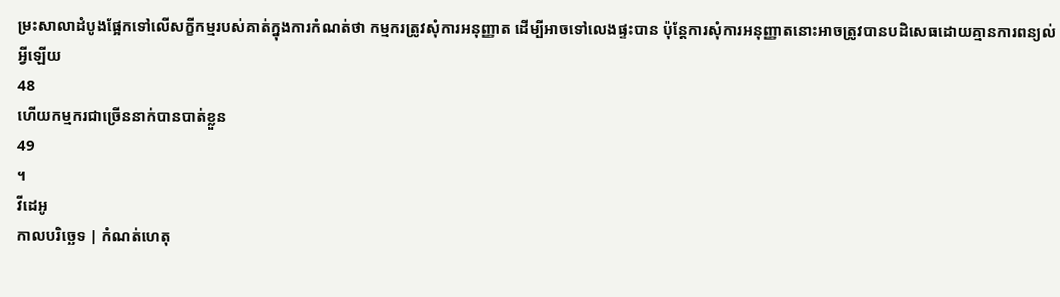ម្រះសាលាដំបូងផ្អែកទៅលើសក្ខីកម្មរបស់គាត់ក្នុងការកំណត់ថា កម្មករត្រូវសុំការអនុញ្ញាត ដើម្បីអាចទៅលេងផ្ទះបាន ប៉ុន្តែការសុំការអនុញ្ញាតនោះអាចត្រូវបានបដិសេធដោយគ្មានការពន្យល់អ្វីឡើយ
48
ហើយកម្មករជាច្រើននាក់បានបាត់ខ្លួន
49
។
វីដេអូ
កាលបរិច្ឆេទ | កំណត់ហេតុ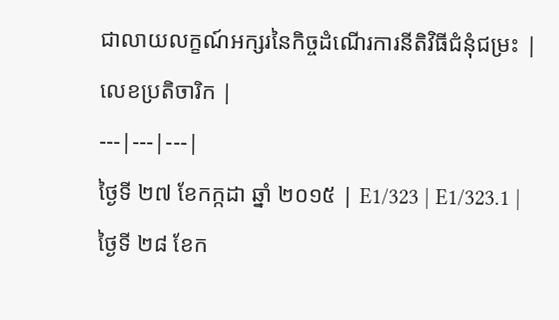ជាលាយលក្ខណ៍អក្សរនៃកិច្ចដំណើរការនីតិវិធីជំនុំជម្រះ | លេខប្រតិចារិក |
---|---|---|
ថ្ងៃទី ២៧ ខែកក្កដា ឆ្នាំ ២០១៥ | E1/323 | E1/323.1 |
ថ្ងៃទី ២៨ ខែក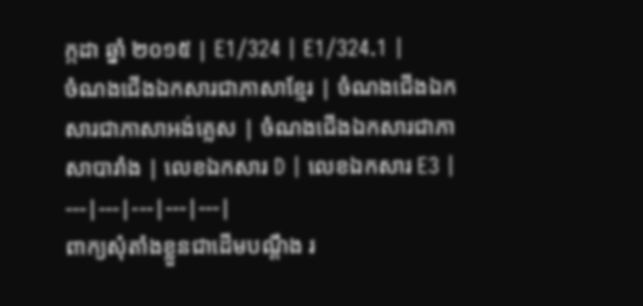ក្កដា ឆ្នាំ ២០១៥ | E1/324 | E1/324.1 |
ចំណងជើងឯកសារជាភាសាខ្មែរ | ចំណងជើងឯកសារជាភាសាអង់គ្លេស | ចំណងជើងឯកសារជាភាសាបារាំង | លេខឯកសារ D | លេខឯកសារ E3 |
---|---|---|---|---|
ពាក្យសុំតាំងខ្លួនជាដើមបណ្តឹង រ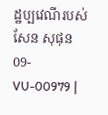ដ្ឋប្បវេណីរបស់ សែន សុផុន 09-VU-00979 |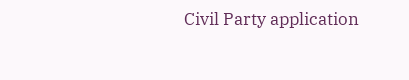Civil Party application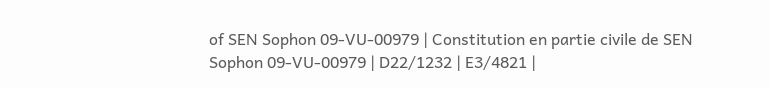of SEN Sophon 09-VU-00979 | Constitution en partie civile de SEN Sophon 09-VU-00979 | D22/1232 | E3/4821 |